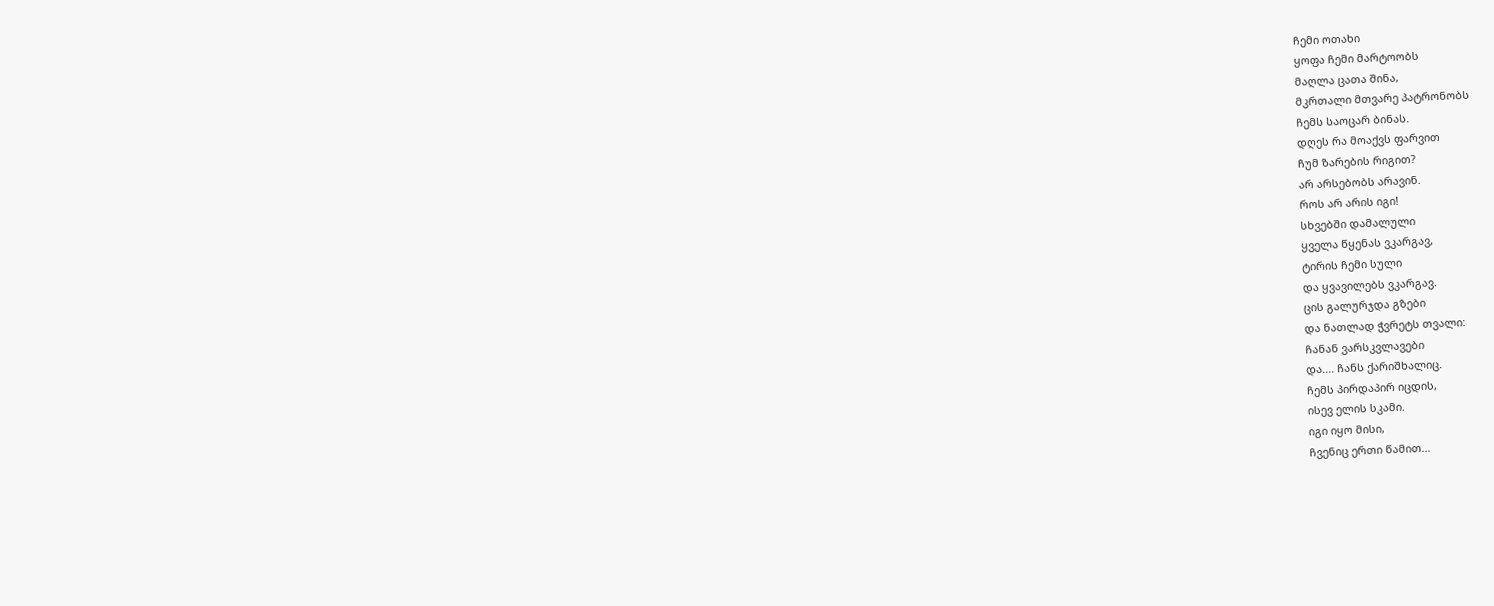ჩემი ოთახი
ყოფა ჩემი მარტოობს
მაღლა ცათა შინა,
მკრთალი მთვარე პატრონობს
ჩემს საოცარ ბინას.
დღეს რა მოაქვს ფარვით
ჩუმ ზარების რიგით?
არ არსებობს არავინ.
როს არ არის იგი!
სხვებში დამალული
ყველა წყენას ვკარგავ,
ტირის ჩემი სული
და ყვავილებს ვკარგავ.
ცის გალურჯდა გზები
და ნათლად ჭვრეტს თვალი:
ჩანან ვარსკვლავები
და.... ჩანს ქარიშხალიც.
ჩემს პირდაპირ იცდის,
ისევ ელის სკამი.
იგი იყო მისი,
ჩვენიც ერთი წამით...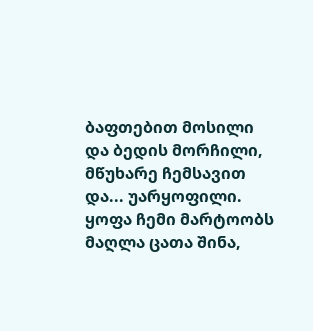ბაფთებით მოსილი
და ბედის მორჩილი,
მწუხარე ჩემსავით
და... უარყოფილი.
ყოფა ჩემი მარტოობს
მაღლა ცათა შინა,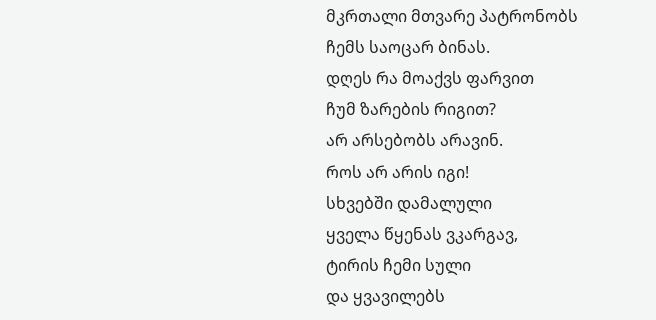მკრთალი მთვარე პატრონობს
ჩემს საოცარ ბინას.
დღეს რა მოაქვს ფარვით
ჩუმ ზარების რიგით?
არ არსებობს არავინ.
როს არ არის იგი!
სხვებში დამალული
ყველა წყენას ვკარგავ,
ტირის ჩემი სული
და ყვავილებს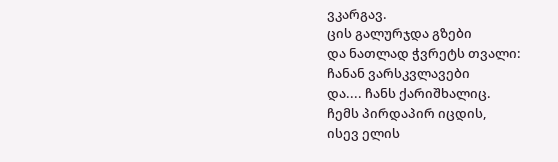ვკარგავ.
ცის გალურჯდა გზები
და ნათლად ჭვრეტს თვალი:
ჩანან ვარსკვლავები
და.... ჩანს ქარიშხალიც.
ჩემს პირდაპირ იცდის,
ისევ ელის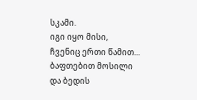სკამი.
იგი იყო მისი,
ჩვენიც ერთი წამით...
ბაფთებით მოსილი
და ბედის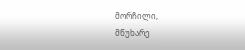მორჩილი,
მწუხარე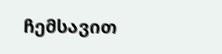ჩემსავით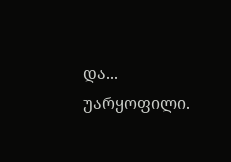და... უარყოფილი.